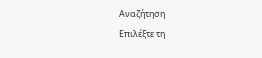Αναζήτηση
Επιλέξτε τη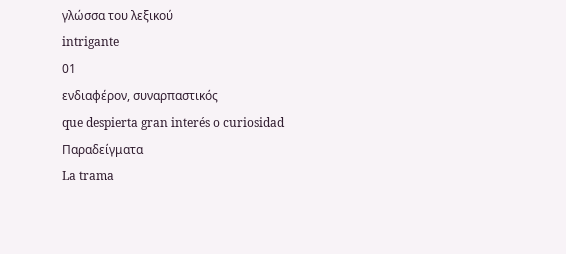γλώσσα του λεξικού
intrigante
01
ενδιαφέρον, συναρπαστικός
que despierta gran interés o curiosidad
Παραδείγματα
La trama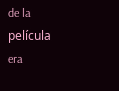de la película era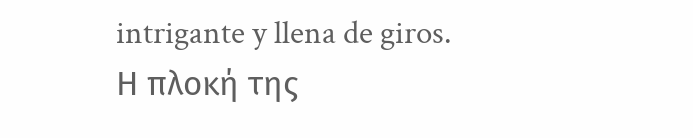intrigante y llena de giros.
Η πλοκή της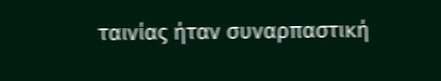ταινίας ήταν συναρπαστική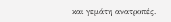και γεμάτη ανατροπές.